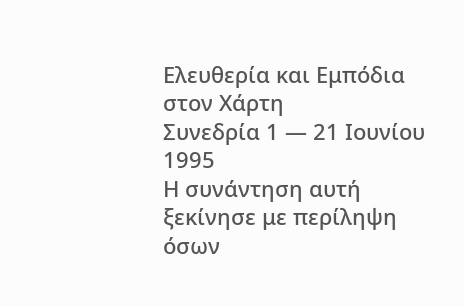Ελευθερία και Εμπόδια στον Χάρτη
Συνεδρία 1 — 21 Ιουνίου 1995
Η συνάντηση αυτή ξεκίνησε με περίληψη όσων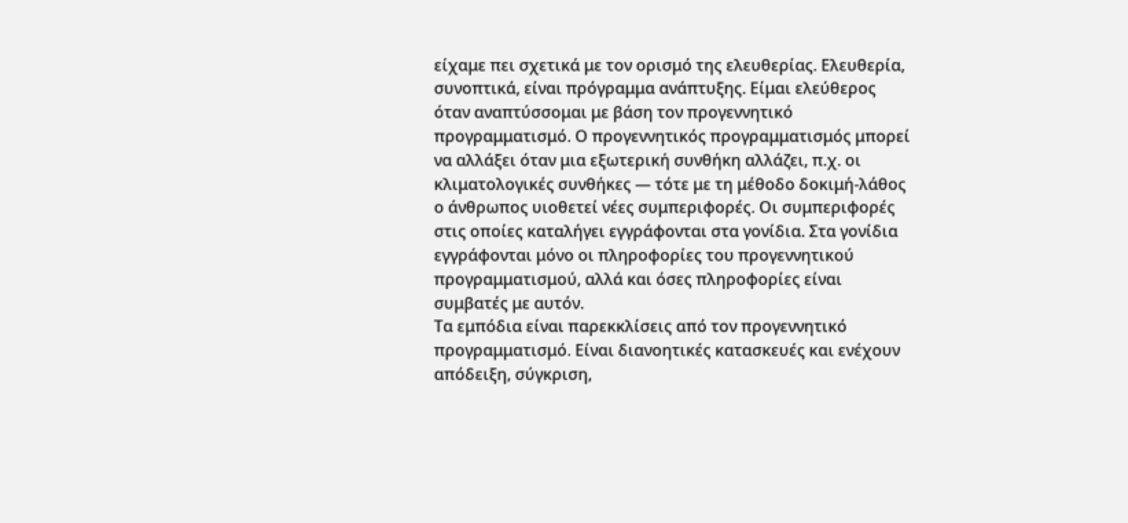είχαμε πει σχετικά με τον ορισμό της ελευθερίας. Ελευθερία, συνοπτικά, είναι πρόγραμμα ανάπτυξης. Είμαι ελεύθερος όταν αναπτύσσομαι με βάση τον προγεννητικό προγραμματισμό. Ο προγεννητικός προγραμματισμός μπορεί να αλλάξει όταν μια εξωτερική συνθήκη αλλάζει, π.χ. οι κλιματολογικές συνθήκες — τότε με τη μέθοδο δοκιμή-λάθος ο άνθρωπος υιοθετεί νέες συμπεριφορές. Οι συμπεριφορές στις οποίες καταλήγει εγγράφονται στα γονίδια. Στα γονίδια εγγράφονται μόνο οι πληροφορίες του προγεννητικού προγραμματισμού, αλλά και όσες πληροφορίες είναι συμβατές με αυτόν.
Τα εμπόδια είναι παρεκκλίσεις από τον προγεννητικό προγραμματισμό. Είναι διανοητικές κατασκευές και ενέχουν απόδειξη, σύγκριση,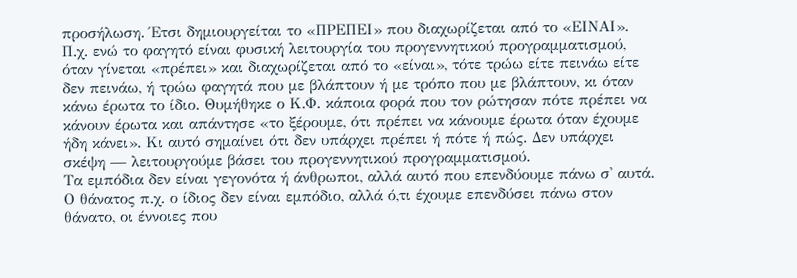προσήλωση. Έτσι δημιουργείται το «ΠΡΕΠΕΙ» που διαχωρίζεται από το «ΕΙΝΑΙ». Π.χ. ενώ το φαγητό είναι φυσική λειτουργία του προγεννητικού προγραμματισμού, όταν γίνεται «πρέπει» και διαχωρίζεται από το «είναι», τότε τρώω είτε πεινάω είτε δεν πεινάω, ή τρώω φαγητά που με βλάπτουν ή με τρόπο που με βλάπτουν, κι όταν κάνω έρωτα το ίδιο. Θυμήθηκε ο Κ.Φ. κάποια φορά που τον ρώτησαν πότε πρέπει να κάνουν έρωτα και απάντησε «το ξέρουμε, ότι πρέπει να κάνουμε έρωτα όταν έχουμε ήδη κάνει». Κι αυτό σημαίνει ότι δεν υπάρχει πρέπει ή πότε ή πώς. Δεν υπάρχει σκέψη — λειτουργούμε βάσει του προγεννητικού προγραμματισμού.
Τα εμπόδια δεν είναι γεγονότα ή άνθρωποι, αλλά αυτό που επενδύουμε πάνω σ' αυτά. Ο θάνατος π.χ. ο ίδιος δεν είναι εμπόδιο, αλλά ό,τι έχουμε επενδύσει πάνω στον θάνατο, οι έννοιες που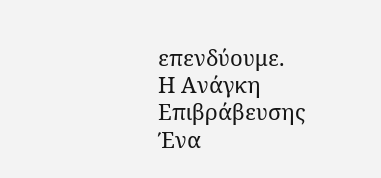επενδύουμε.
Η Ανάγκη Επιβράβευσης
Ένα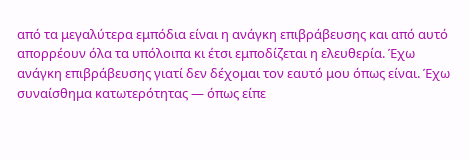από τα μεγαλύτερα εμπόδια είναι η ανάγκη επιβράβευσης και από αυτό απορρέουν όλα τα υπόλοιπα κι έτσι εμποδίζεται η ελευθερία. Έχω ανάγκη επιβράβευσης γιατί δεν δέχομαι τον εαυτό μου όπως είναι. Έχω συναίσθημα κατωτερότητας — όπως είπε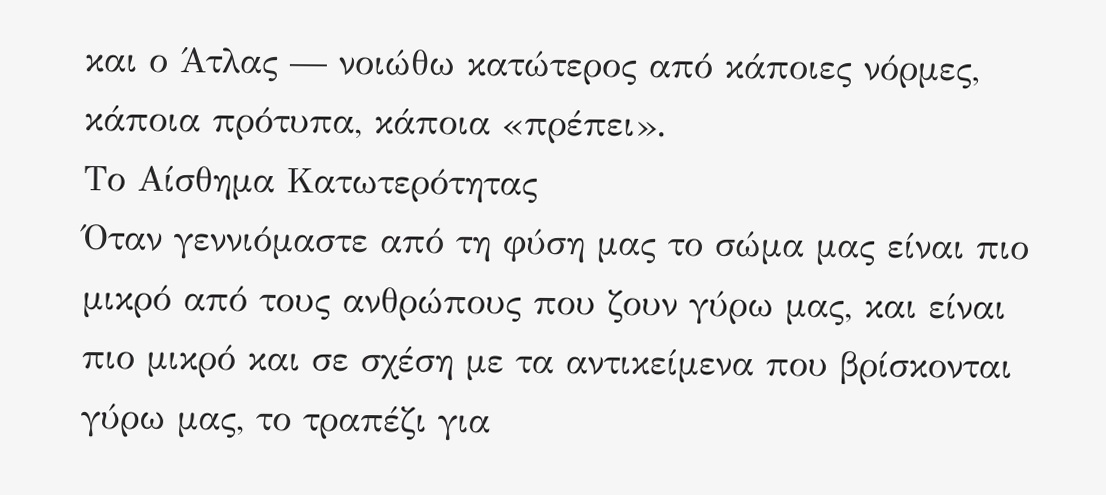και ο Άτλας — νοιώθω κατώτερος από κάποιες νόρμες, κάποια πρότυπα, κάποια «πρέπει».
Το Αίσθημα Κατωτερότητας
Όταν γεννιόμαστε από τη φύση μας το σώμα μας είναι πιο μικρό από τους ανθρώπους που ζουν γύρω μας, και είναι πιο μικρό και σε σχέση με τα αντικείμενα που βρίσκονται γύρω μας, το τραπέζι για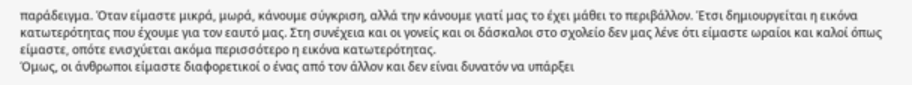παράδειγμα. Όταν είμαστε μικρά, μωρά, κάνουμε σύγκριση, αλλά την κάνουμε γιατί μας το έχει μάθει το περιβάλλον. Έτσι δημιουργείται η εικόνα κατωτερότητας που έχουμε για τον εαυτό μας. Στη συνέχεια και οι γονείς και οι δάσκαλοι στο σχολείο δεν μας λένε ότι είμαστε ωραίοι και καλοί όπως είμαστε, οπότε ενισχύεται ακόμα περισσότερο η εικόνα κατωτερότητας.
Όμως, οι άνθρωποι είμαστε διαφορετικοί ο ένας από τον άλλον και δεν είναι δυνατόν να υπάρξει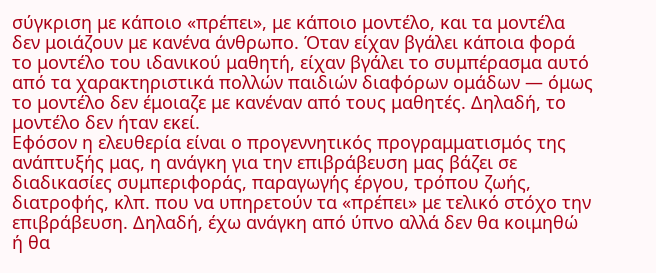σύγκριση με κάποιο «πρέπει», με κάποιο μοντέλο, και τα μοντέλα δεν μοιάζουν με κανένα άνθρωπο. Όταν είχαν βγάλει κάποια φορά το μοντέλο του ιδανικού μαθητή, είχαν βγάλει το συμπέρασμα αυτό από τα χαρακτηριστικά πολλών παιδιών διαφόρων ομάδων — όμως το μοντέλο δεν έμοιαζε με κανέναν από τους μαθητές. Δηλαδή, το μοντέλο δεν ήταν εκεί.
Εφόσον η ελευθερία είναι ο προγεννητικός προγραμματισμός της ανάπτυξής μας, η ανάγκη για την επιβράβευση μας βάζει σε διαδικασίες συμπεριφοράς, παραγωγής έργου, τρόπου ζωής, διατροφής, κλπ. που να υπηρετούν τα «πρέπει» με τελικό στόχο την επιβράβευση. Δηλαδή, έχω ανάγκη από ύπνο αλλά δεν θα κοιμηθώ ή θα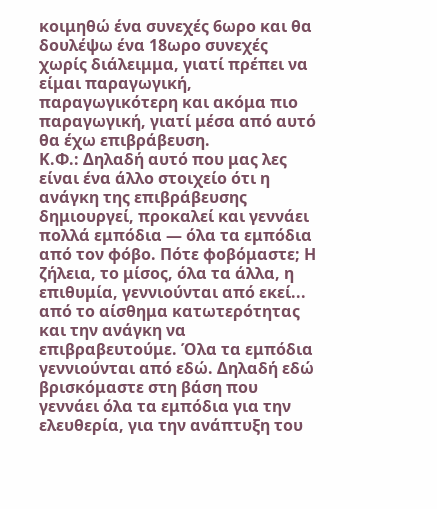κοιμηθώ ένα συνεχές 6ωρο και θα δουλέψω ένα 18ωρο συνεχές χωρίς διάλειμμα, γιατί πρέπει να είμαι παραγωγική, παραγωγικότερη και ακόμα πιο παραγωγική, γιατί μέσα από αυτό θα έχω επιβράβευση.
Κ.Φ.: Δηλαδή αυτό που μας λες είναι ένα άλλο στοιχείο ότι η ανάγκη της επιβράβευσης δημιουργεί, προκαλεί και γεννάει πολλά εμπόδια — όλα τα εμπόδια από τον φόβο. Πότε φοβόμαστε; Η ζήλεια, το μίσος, όλα τα άλλα, η επιθυμία, γεννιούνται από εκεί... από το αίσθημα κατωτερότητας και την ανάγκη να επιβραβευτούμε. Όλα τα εμπόδια γεννιούνται από εδώ. Δηλαδή εδώ βρισκόμαστε στη βάση που γεννάει όλα τα εμπόδια για την ελευθερία, για την ανάπτυξη του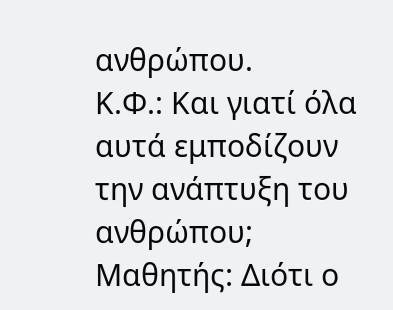ανθρώπου.
Κ.Φ.: Και γιατί όλα αυτά εμποδίζουν την ανάπτυξη του ανθρώπου; Μαθητής: Διότι ο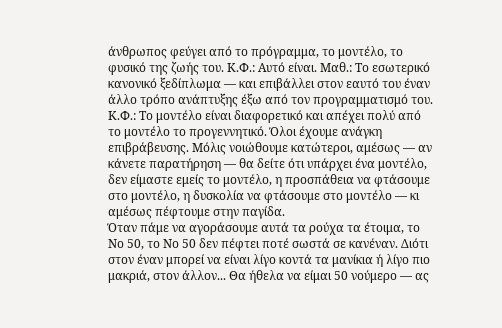άνθρωπος φεύγει από το πρόγραμμα, το μοντέλο, το φυσικό της ζωής του. Κ.Φ.: Αυτό είναι. Μαθ.: Το εσωτερικό κανονικό ξεδίπλωμα — και επιβάλλει στον εαυτό του έναν άλλο τρόπο ανάπτυξης έξω από τον προγραμματισμό του. Κ.Φ.: Το μοντέλο είναι διαφορετικό και απέχει πολύ από το μοντέλο το προγεννητικό. Όλοι έχουμε ανάγκη επιβράβευσης. Μόλις νοιώθουμε κατώτεροι, αμέσως — αν κάνετε παρατήρηση — θα δείτε ότι υπάρχει ένα μοντέλο, δεν είμαστε εμείς το μοντέλο, η προσπάθεια να φτάσουμε στο μοντέλο, η δυσκολία να φτάσουμε στο μοντέλο — κι αμέσως πέφτουμε στην παγίδα.
Όταν πάμε να αγοράσουμε αυτά τα ρούχα τα έτοιμα, το Νο 50, το Νο 50 δεν πέφτει ποτέ σωστά σε κανέναν. Διότι στον έναν μπορεί να είναι λίγο κοντά τα μανίκια ή λίγο πιο μακριά, στον άλλον... Θα ήθελα να είμαι 50 νούμερο — ας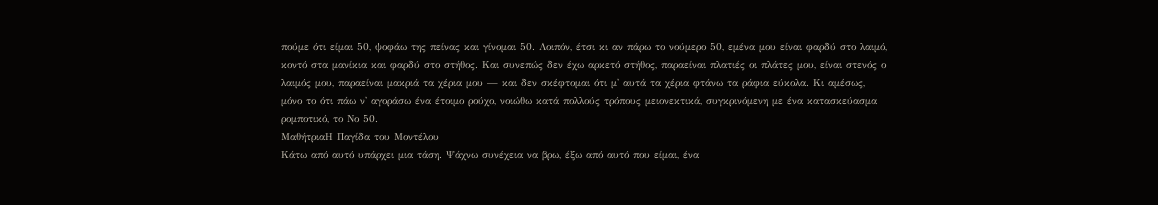πούμε ότι είμαι 50, ψοφάω της πείνας και γίνομαι 50. Λοιπόν, έτσι κι αν πάρω το νούμερο 50, εμένα μου είναι φαρδύ στο λαιμό, κοντό στα μανίκια και φαρδύ στο στήθος. Και συνεπώς δεν έχω αρκετό στήθος, παραείναι πλατιές οι πλάτες μου, είναι στενός ο λαιμός μου, παραείναι μακριά τα χέρια μου — και δεν σκέφτομαι ότι μ' αυτά τα χέρια φτάνω τα ράφια εύκολα. Κι αμέσως, μόνο το ότι πάω ν' αγοράσω ένα έτοιμο ρούχο, νοιώθω κατά πολλούς τρόπους μειονεκτικά, συγκρινόμενη με ένα κατασκεύασμα ρομποτικό, το Νο 50.
ΜαθήτριαΗ Παγίδα του Μοντέλου
Κάτω από αυτό υπάρχει μια τάση. Ψάχνω συνέχεια να βρω, έξω από αυτό που είμαι, ένα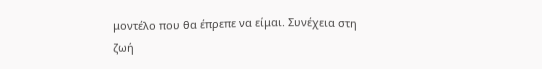μοντέλο που θα έπρεπε να είμαι. Συνέχεια στη ζωή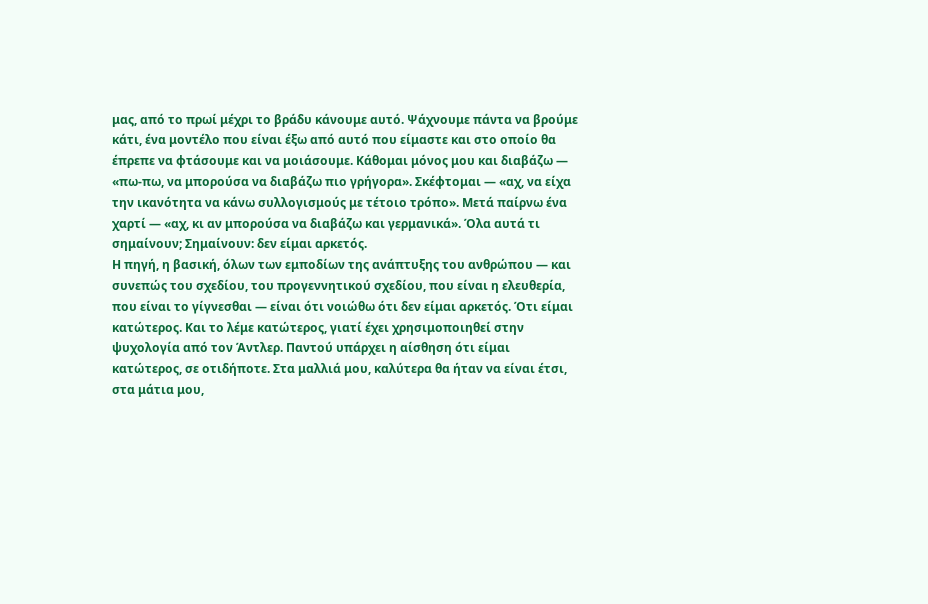μας, από το πρωί μέχρι το βράδυ κάνουμε αυτό. Ψάχνουμε πάντα να βρούμε κάτι, ένα μοντέλο που είναι έξω από αυτό που είμαστε και στο οποίο θα έπρεπε να φτάσουμε και να μοιάσουμε. Κάθομαι μόνος μου και διαβάζω — «πω-πω, να μπορούσα να διαβάζω πιο γρήγορα». Σκέφτομαι — «αχ, να είχα την ικανότητα να κάνω συλλογισμούς με τέτοιο τρόπο». Μετά παίρνω ένα χαρτί — «αχ, κι αν μπορούσα να διαβάζω και γερμανικά». Όλα αυτά τι σημαίνουν; Σημαίνουν: δεν είμαι αρκετός.
Η πηγή, η βασική, όλων των εμποδίων της ανάπτυξης του ανθρώπου — και συνεπώς του σχεδίου, του προγεννητικού σχεδίου, που είναι η ελευθερία, που είναι το γίγνεσθαι — είναι ότι νοιώθω ότι δεν είμαι αρκετός. Ότι είμαι κατώτερος. Και το λέμε κατώτερος, γιατί έχει χρησιμοποιηθεί στην ψυχολογία από τον Άντλερ. Παντού υπάρχει η αίσθηση ότι είμαι κατώτερος, σε οτιδήποτε. Στα μαλλιά μου, καλύτερα θα ήταν να είναι έτσι, στα μάτια μου,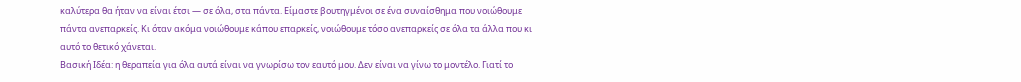καλύτερα θα ήταν να είναι έτσι — σε όλα, στα πάντα. Είμαστε βουτηγμένοι σε ένα συναίσθημα που νοιώθουμε πάντα ανεπαρκείς. Κι όταν ακόμα νοιώθουμε κάπου επαρκείς, νοιώθουμε τόσο ανεπαρκείς σε όλα τα άλλα που κι αυτό το θετικό χάνεται.
Βασική Ιδέα: η θεραπεία για όλα αυτά είναι να γνωρίσω τον εαυτό μου. Δεν είναι να γίνω το μοντέλο. Γιατί το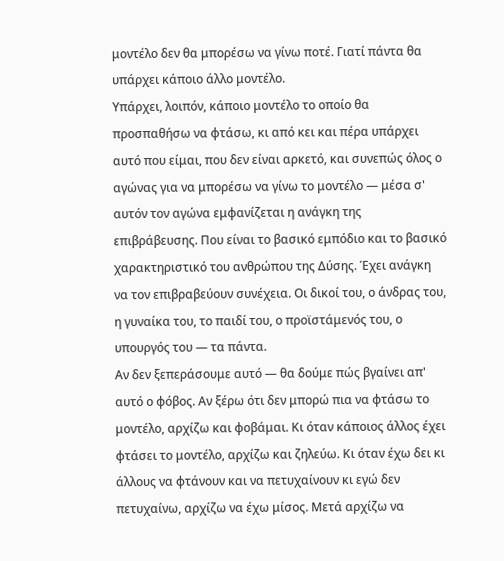μοντέλο δεν θα μπορέσω να γίνω ποτέ. Γιατί πάντα θα υπάρχει κάποιο άλλο μοντέλο.
Υπάρχει, λοιπόν, κάποιο μοντέλο το οποίο θα προσπαθήσω να φτάσω, κι από κει και πέρα υπάρχει αυτό που είμαι, που δεν είναι αρκετό, και συνεπώς όλος ο αγώνας για να μπορέσω να γίνω το μοντέλο — μέσα σ' αυτόν τον αγώνα εμφανίζεται η ανάγκη της επιβράβευσης. Που είναι το βασικό εμπόδιο και το βασικό χαρακτηριστικό του ανθρώπου της Δύσης. Έχει ανάγκη να τον επιβραβεύουν συνέχεια. Οι δικοί του, ο άνδρας του, η γυναίκα του, το παιδί του, ο προϊστάμενός του, ο υπουργός του — τα πάντα.
Αν δεν ξεπεράσουμε αυτό — θα δούμε πώς βγαίνει απ' αυτό ο φόβος. Αν ξέρω ότι δεν μπορώ πια να φτάσω το μοντέλο, αρχίζω και φοβάμαι. Κι όταν κάποιος άλλος έχει φτάσει το μοντέλο, αρχίζω και ζηλεύω. Κι όταν έχω δει κι άλλους να φτάνουν και να πετυχαίνουν κι εγώ δεν πετυχαίνω, αρχίζω να έχω μίσος. Μετά αρχίζω να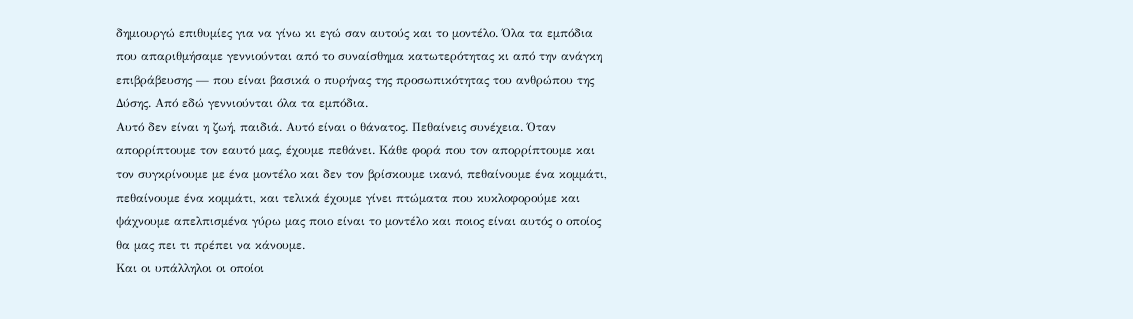δημιουργώ επιθυμίες για να γίνω κι εγώ σαν αυτούς και το μοντέλο. Όλα τα εμπόδια που απαριθμήσαμε γεννιούνται από το συναίσθημα κατωτερότητας κι από την ανάγκη επιβράβευσης — που είναι βασικά ο πυρήνας της προσωπικότητας του ανθρώπου της Δύσης. Από εδώ γεννιούνται όλα τα εμπόδια.
Αυτό δεν είναι η ζωή, παιδιά. Αυτό είναι ο θάνατος. Πεθαίνεις συνέχεια. Όταν απορρίπτουμε τον εαυτό μας, έχουμε πεθάνει. Κάθε φορά που τον απορρίπτουμε και τον συγκρίνουμε με ένα μοντέλο και δεν τον βρίσκουμε ικανό, πεθαίνουμε ένα κομμάτι, πεθαίνουμε ένα κομμάτι, και τελικά έχουμε γίνει πτώματα που κυκλοφορούμε και ψάχνουμε απελπισμένα γύρω μας ποιο είναι το μοντέλο και ποιος είναι αυτός ο οποίος θα μας πει τι πρέπει να κάνουμε.
Και οι υπάλληλοι οι οποίοι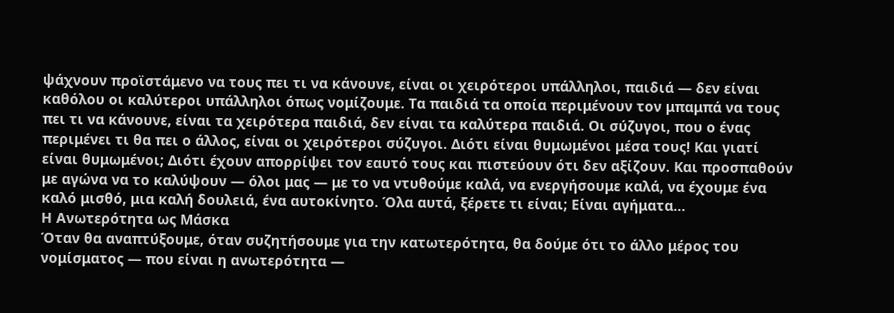ψάχνουν προϊστάμενο να τους πει τι να κάνουνε, είναι οι χειρότεροι υπάλληλοι, παιδιά — δεν είναι καθόλου οι καλύτεροι υπάλληλοι όπως νομίζουμε. Τα παιδιά τα οποία περιμένουν τον μπαμπά να τους πει τι να κάνουνε, είναι τα χειρότερα παιδιά, δεν είναι τα καλύτερα παιδιά. Οι σύζυγοι, που ο ένας περιμένει τι θα πει ο άλλος, είναι οι χειρότεροι σύζυγοι. Διότι είναι θυμωμένοι μέσα τους! Και γιατί είναι θυμωμένοι; Διότι έχουν απορρίψει τον εαυτό τους και πιστεύουν ότι δεν αξίζουν. Και προσπαθούν με αγώνα να το καλύψουν — όλοι μας — με το να ντυθούμε καλά, να ενεργήσουμε καλά, να έχουμε ένα καλό μισθό, μια καλή δουλειά, ένα αυτοκίνητο. Όλα αυτά, ξέρετε τι είναι; Είναι αγήματα...
Η Ανωτερότητα ως Μάσκα
Όταν θα αναπτύξουμε, όταν συζητήσουμε για την κατωτερότητα, θα δούμε ότι το άλλο μέρος του νομίσματος — που είναι η ανωτερότητα —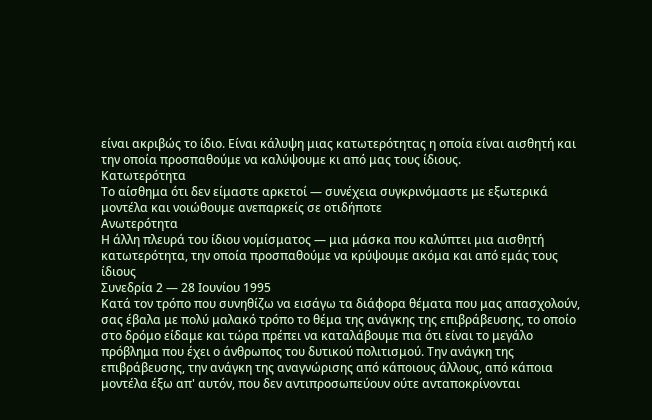είναι ακριβώς το ίδιο. Είναι κάλυψη μιας κατωτερότητας η οποία είναι αισθητή και την οποία προσπαθούμε να καλύψουμε κι από μας τους ίδιους.
Κατωτερότητα
Το αίσθημα ότι δεν είμαστε αρκετοί — συνέχεια συγκρινόμαστε με εξωτερικά μοντέλα και νοιώθουμε ανεπαρκείς σε οτιδήποτε
Ανωτερότητα
Η άλλη πλευρά του ίδιου νομίσματος — μια μάσκα που καλύπτει μια αισθητή κατωτερότητα, την οποία προσπαθούμε να κρύψουμε ακόμα και από εμάς τους ίδιους
Συνεδρία 2 — 28 Ιουνίου 1995
Κατά τον τρόπο που συνηθίζω να εισάγω τα διάφορα θέματα που μας απασχολούν, σας έβαλα με πολύ μαλακό τρόπο το θέμα της ανάγκης της επιβράβευσης, το οποίο στο δρόμο είδαμε και τώρα πρέπει να καταλάβουμε πια ότι είναι το μεγάλο πρόβλημα που έχει ο άνθρωπος του δυτικού πολιτισμού. Την ανάγκη της επιβράβευσης, την ανάγκη της αναγνώρισης από κάποιους άλλους, από κάποια μοντέλα έξω απ' αυτόν, που δεν αντιπροσωπεύουν ούτε ανταποκρίνονται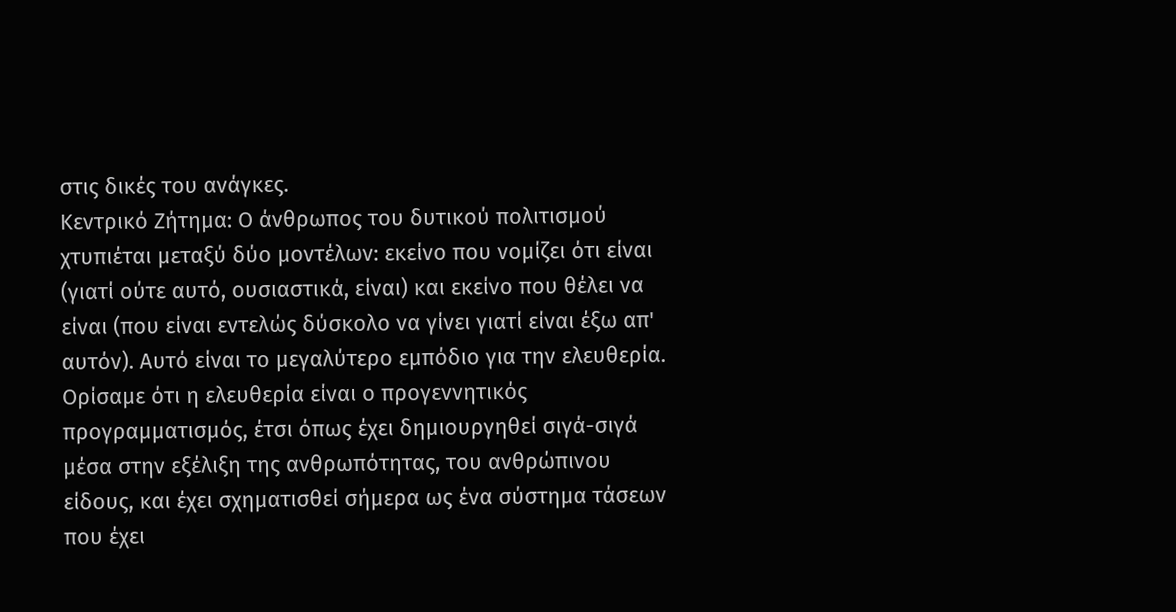στις δικές του ανάγκες.
Κεντρικό Ζήτημα: Ο άνθρωπος του δυτικού πολιτισμού χτυπιέται μεταξύ δύο μοντέλων: εκείνο που νομίζει ότι είναι (γιατί ούτε αυτό, ουσιαστικά, είναι) και εκείνο που θέλει να είναι (που είναι εντελώς δύσκολο να γίνει γιατί είναι έξω απ' αυτόν). Αυτό είναι το μεγαλύτερο εμπόδιο για την ελευθερία.
Ορίσαμε ότι η ελευθερία είναι ο προγεννητικός προγραμματισμός, έτσι όπως έχει δημιουργηθεί σιγά-σιγά μέσα στην εξέλιξη της ανθρωπότητας, του ανθρώπινου είδους, και έχει σχηματισθεί σήμερα ως ένα σύστημα τάσεων που έχει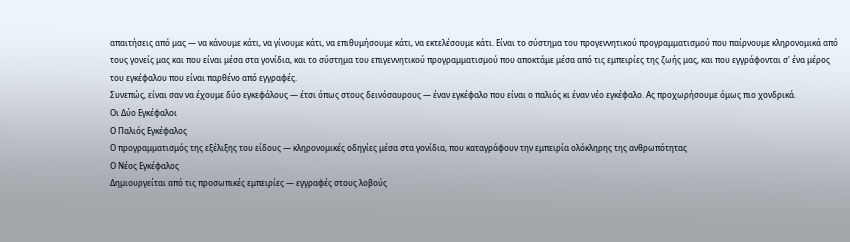απαιτήσεις από μας — να κάνουμε κάτι, να γίνουμε κάτι, να επιθυμήσουμε κάτι, να εκτελέσουμε κάτι. Είναι το σύστημα του προγεννητικού προγραμματισμού που παίρνουμε κληρονομικά από τους γονείς μας και που είναι μέσα στα γονίδια, και το σύστημα του επιγεννητικού προγραμματισμού που αποκτάμε μέσα από τις εμπειρίες της ζωής μας, και που εγγράφονται σ' ένα μέρος του εγκέφαλου που είναι παρθένο από εγγραφές.
Συνεπώς, είναι σαν να έχουμε δύο εγκεφάλους — έτσι όπως στους δεινόσαυρους — έναν εγκέφαλο που είναι ο παλιός κι έναν νέο εγκέφαλο. Ας προχωρήσουμε όμως πιο χονδρικά.
Οι Δύο Εγκέφαλοι
Ο Παλιός Εγκέφαλος
Ο προγραμματισμός της εξέλιξης του είδους — κληρονομικές οδηγίες μέσα στα γονίδια, που καταγράφουν την εμπειρία ολόκληρης της ανθρωπότητας
Ο Νέος Εγκέφαλος
Δημιουργείται από τις προσωπικές εμπειρίες — εγγραφές στους λοβούς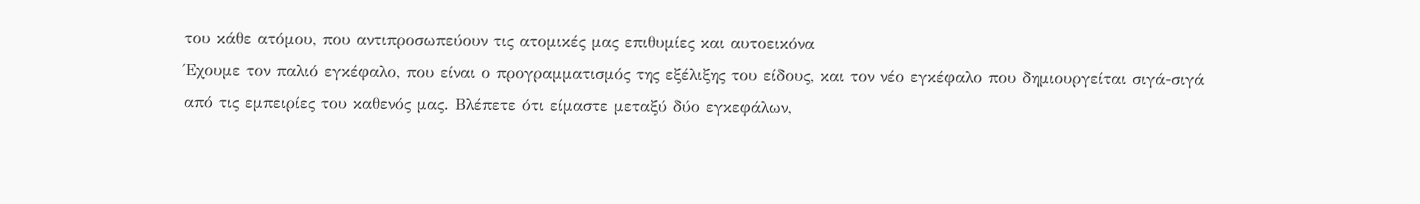του κάθε ατόμου, που αντιπροσωπεύουν τις ατομικές μας επιθυμίες και αυτοεικόνα
Έχουμε τον παλιό εγκέφαλο, που είναι ο προγραμματισμός της εξέλιξης του είδους, και τον νέο εγκέφαλο που δημιουργείται σιγά-σιγά από τις εμπειρίες του καθενός μας. Βλέπετε ότι είμαστε μεταξύ δύο εγκεφάλων,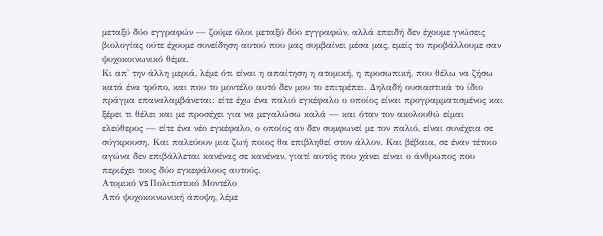μεταξύ δύο εγγραφών — ζούμε όλοι μεταξύ δύο εγγραφών, αλλά επειδή δεν έχουμε γνώσεις βιολογίας ούτε έχουμε συνείδηση αυτού που μας συμβαίνει μέσα μας, εμείς το προβάλλουμε σαν ψυχοκοινωνικό θέμα.
Κι απ' την άλλη μεριά, λέμε ότι είναι η απαίτηση η ατομική, η προσωπική, που θέλω να ζήσω κατά ένα τρόπο, και που το μοντέλο αυτό δεν μου το επιτρέπει. Δηλαδή ουσιαστικά το ίδιο πράγμα επαναλαμβάνεται: είτε έχω ένα παλιό εγκέφαλο ο οποίος είναι προγραμματισμένος και ξέρει τι θέλει και με προσέχει για να μεγαλώσω καλά — και όταν τον ακολουθώ είμαι ελεύθερος — είτε ένα νέο εγκέφαλο, ο οποίος αν δεν συμφωνεί με τον παλιό, είναι συνέχεια σε σύγκρουση. Και παλεύουν μια ζωή ποιος θα επιβληθεί στον άλλον. Και βέβαια, σε έναν τέτοιο αγώνα δεν επιβάλλεται κανένας σε κανέναν, γιατί αυτός που χάνει είναι ο άνθρωπος που περιέχει τους δύο εγκεφάλους αυτούς.
Ατομικό vs Πολιτιστικό Μοντέλο
Από ψυχοκοινωνική άποψη, λέμε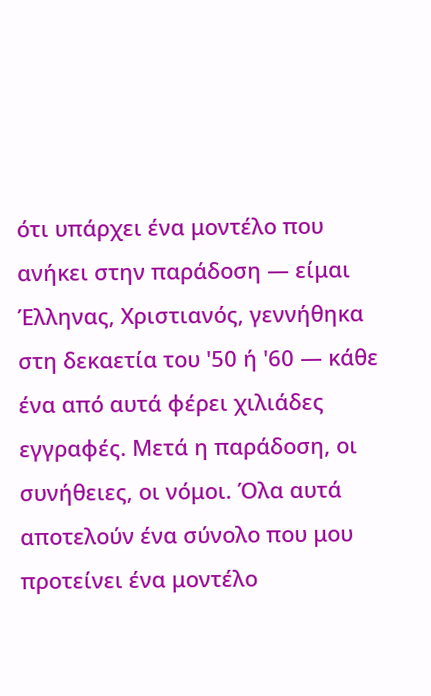ότι υπάρχει ένα μοντέλο που ανήκει στην παράδοση — είμαι Έλληνας, Χριστιανός, γεννήθηκα στη δεκαετία του '50 ή '60 — κάθε ένα από αυτά φέρει χιλιάδες εγγραφές. Μετά η παράδοση, οι συνήθειες, οι νόμοι. Όλα αυτά αποτελούν ένα σύνολο που μου προτείνει ένα μοντέλο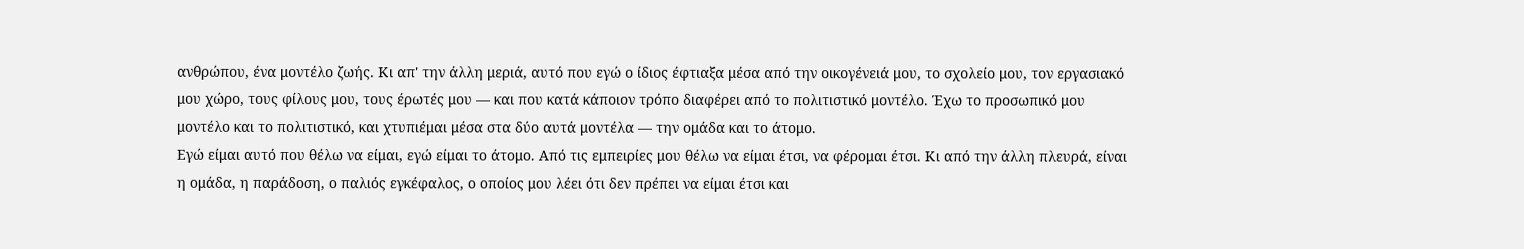ανθρώπου, ένα μοντέλο ζωής. Κι απ' την άλλη μεριά, αυτό που εγώ ο ίδιος έφτιαξα μέσα από την οικογένειά μου, το σχολείο μου, τον εργασιακό μου χώρο, τους φίλους μου, τους έρωτές μου — και που κατά κάποιον τρόπο διαφέρει από το πολιτιστικό μοντέλο. Έχω το προσωπικό μου μοντέλο και το πολιτιστικό, και χτυπιέμαι μέσα στα δύο αυτά μοντέλα — την ομάδα και το άτομο.
Εγώ είμαι αυτό που θέλω να είμαι, εγώ είμαι το άτομο. Από τις εμπειρίες μου θέλω να είμαι έτσι, να φέρομαι έτσι. Κι από την άλλη πλευρά, είναι η ομάδα, η παράδοση, ο παλιός εγκέφαλος, ο οποίος μου λέει ότι δεν πρέπει να είμαι έτσι και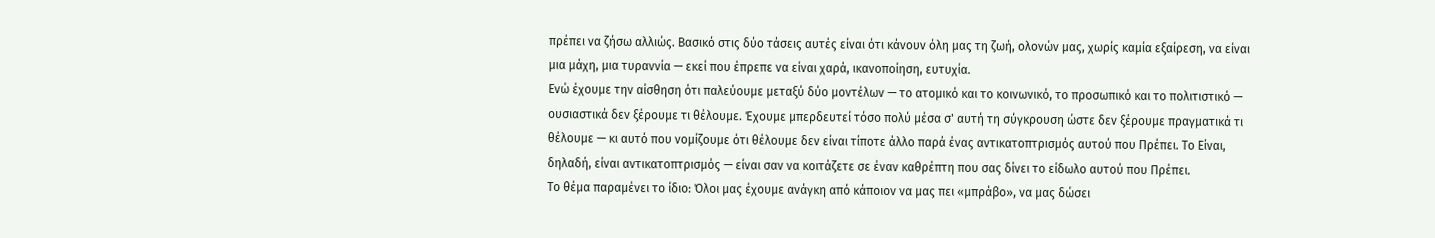πρέπει να ζήσω αλλιώς. Βασικό στις δύο τάσεις αυτές είναι ότι κάνουν όλη μας τη ζωή, ολονών μας, χωρίς καμία εξαίρεση, να είναι μια μάχη, μια τυραννία — εκεί που έπρεπε να είναι χαρά, ικανοποίηση, ευτυχία.
Ενώ έχουμε την αίσθηση ότι παλεύουμε μεταξύ δύο μοντέλων — το ατομικό και το κοινωνικό, το προσωπικό και το πολιτιστικό — ουσιαστικά δεν ξέρουμε τι θέλουμε. Έχουμε μπερδευτεί τόσο πολύ μέσα σ' αυτή τη σύγκρουση ώστε δεν ξέρουμε πραγματικά τι θέλουμε — κι αυτό που νομίζουμε ότι θέλουμε δεν είναι τίποτε άλλο παρά ένας αντικατοπτρισμός αυτού που Πρέπει. Το Είναι, δηλαδή, είναι αντικατοπτρισμός — είναι σαν να κοιτάζετε σε έναν καθρέπτη που σας δίνει το είδωλο αυτού που Πρέπει.
Το θέμα παραμένει το ίδιο: Όλοι μας έχουμε ανάγκη από κάποιον να μας πει «μπράβο», να μας δώσει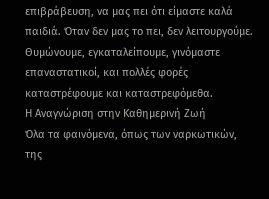επιβράβευση, να μας πει ότι είμαστε καλά παιδιά. Όταν δεν μας το πει, δεν λειτουργούμε. Θυμώνουμε, εγκαταλείπουμε, γινόμαστε επαναστατικοί, και πολλές φορές καταστρέφουμε και καταστρεφόμεθα.
Η Αναγνώριση στην Καθημερινή Ζωή
Όλα τα φαινόμενα, όπως των ναρκωτικών, της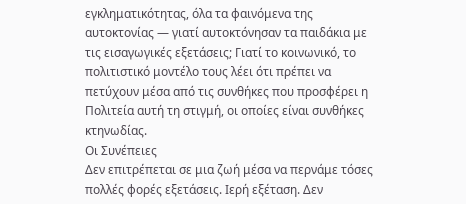εγκληματικότητας, όλα τα φαινόμενα της αυτοκτονίας — γιατί αυτοκτόνησαν τα παιδάκια με τις εισαγωγικές εξετάσεις; Γιατί το κοινωνικό, το πολιτιστικό μοντέλο τους λέει ότι πρέπει να πετύχουν μέσα από τις συνθήκες που προσφέρει η Πολιτεία αυτή τη στιγμή, οι οποίες είναι συνθήκες κτηνωδίας.
Οι Συνέπειες
Δεν επιτρέπεται σε μια ζωή μέσα να περνάμε τόσες πολλές φορές εξετάσεις. Ιερή εξέταση. Δεν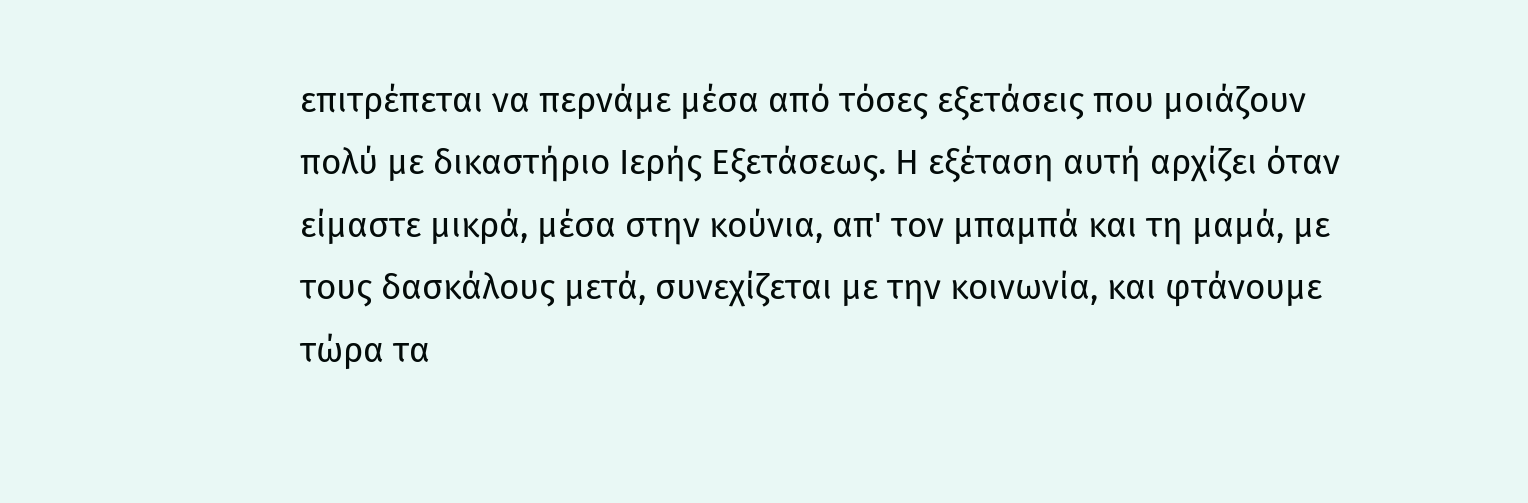επιτρέπεται να περνάμε μέσα από τόσες εξετάσεις που μοιάζουν πολύ με δικαστήριο Ιερής Εξετάσεως. Η εξέταση αυτή αρχίζει όταν είμαστε μικρά, μέσα στην κούνια, απ' τον μπαμπά και τη μαμά, με τους δασκάλους μετά, συνεχίζεται με την κοινωνία, και φτάνουμε τώρα τα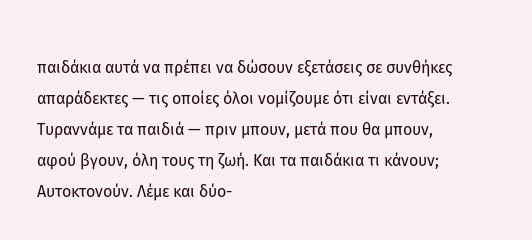παιδάκια αυτά να πρέπει να δώσουν εξετάσεις σε συνθήκες απαράδεκτες — τις οποίες όλοι νομίζουμε ότι είναι εντάξει. Τυραννάμε τα παιδιά — πριν μπουν, μετά που θα μπουν, αφού βγουν, όλη τους τη ζωή. Και τα παιδάκια τι κάνουν; Αυτοκτονούν. Λέμε και δύο-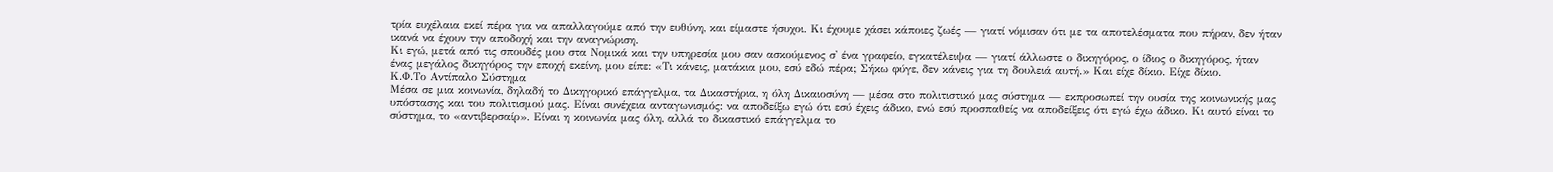τρία ευχέλαια εκεί πέρα για να απαλλαγούμε από την ευθύνη, και είμαστε ήσυχοι. Κι έχουμε χάσει κάποιες ζωές — γιατί νόμισαν ότι με τα αποτελέσματα που πήραν, δεν ήταν ικανά να έχουν την αποδοχή και την αναγνώριση.
Κι εγώ, μετά από τις σπουδές μου στα Νομικά και την υπηρεσία μου σαν ασκούμενος σ' ένα γραφείο, εγκατέλειψα — γιατί άλλωστε ο δικηγόρος, ο ίδιος ο δικηγόρος, ήταν ένας μεγάλος δικηγόρος την εποχή εκείνη, μου είπε: «Τι κάνεις, ματάκια μου, εσύ εδώ πέρα; Σήκω φύγε, δεν κάνεις για τη δουλειά αυτή.» Και είχε δίκιο. Είχε δίκιο.
Κ.Φ.Το Αντίπαλο Σύστημα
Μέσα σε μια κοινωνία, δηλαδή το Δικηγορικό επάγγελμα, τα Δικαστήρια, η όλη Δικαιοσύνη — μέσα στο πολιτιστικό μας σύστημα — εκπροσωπεί την ουσία της κοινωνικής μας υπόστασης και του πολιτισμού μας. Είναι συνέχεια ανταγωνισμός: να αποδείξω εγώ ότι εσύ έχεις άδικο, ενώ εσύ προσπαθείς να αποδείξεις ότι εγώ έχω άδικο. Κι αυτό είναι το σύστημα, το «αντιβερσαίρ». Είναι η κοινωνία μας όλη, αλλά το δικαστικό επάγγελμα το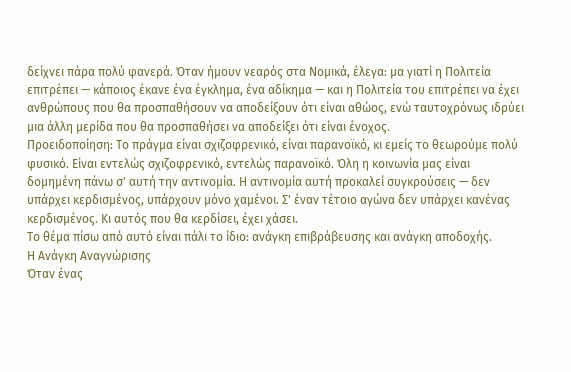δείχνει πάρα πολύ φανερά. Όταν ήμουν νεαρός στα Νομικά, έλεγα: μα γιατί η Πολιτεία επιτρέπει — κάποιος έκανε ένα έγκλημα, ένα αδίκημα — και η Πολιτεία του επιτρέπει να έχει ανθρώπους που θα προσπαθήσουν να αποδείξουν ότι είναι αθώος, ενώ ταυτοχρόνως ιδρύει μια άλλη μερίδα που θα προσπαθήσει να αποδείξει ότι είναι ένοχος.
Προειδοποίηση: Το πράγμα είναι σχιζοφρενικό, είναι παρανοϊκό, κι εμείς το θεωρούμε πολύ φυσικό. Είναι εντελώς σχιζοφρενικό, εντελώς παρανοϊκό. Όλη η κοινωνία μας είναι δομημένη πάνω σ' αυτή την αντινομία. Η αντινομία αυτή προκαλεί συγκρούσεις — δεν υπάρχει κερδισμένος, υπάρχουν μόνο χαμένοι. Σ' έναν τέτοιο αγώνα δεν υπάρχει κανένας κερδισμένος. Κι αυτός που θα κερδίσει, έχει χάσει.
Το θέμα πίσω από αυτό είναι πάλι το ίδιο: ανάγκη επιβράβευσης και ανάγκη αποδοχής.
Η Ανάγκη Αναγνώρισης
Όταν ένας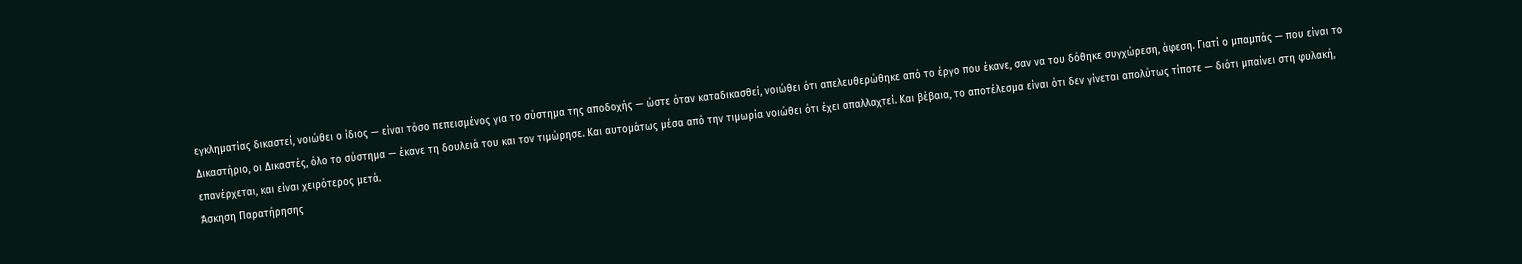εγκληματίας δικαστεί, νοιώθει ο ίδιος — είναι τόσο πεπεισμένος για το σύστημα της αποδοχής — ώστε όταν καταδικασθεί, νοιώθει ότι απελευθερώθηκε από το έργο που έκανε, σαν να του δόθηκε συγχώρεση, άφεση. Γιατί ο μπαμπάς — που είναι το Δικαστήριο, οι Δικαστές, όλο το σύστημα — έκανε τη δουλειά του και τον τιμώρησε. Και αυτομάτως μέσα από την τιμωρία νοιώθει ότι έχει απαλλαχτεί. Και βέβαια, το αποτέλεσμα είναι ότι δεν γίνεται απολύτως τίποτε — διότι μπαίνει στη φυλακή, επανέρχεται, και είναι χειρότερος μετά.
Άσκηση Παρατήρησης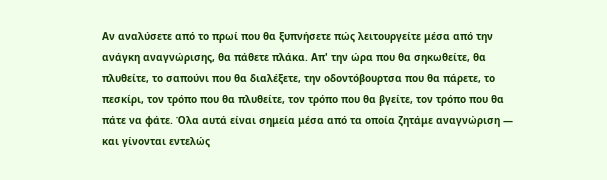Αν αναλύσετε από το πρωί που θα ξυπνήσετε πώς λειτουργείτε μέσα από την ανάγκη αναγνώρισης, θα πάθετε πλάκα. Απ' την ώρα που θα σηκωθείτε, θα πλυθείτε, το σαπούνι που θα διαλέξετε, την οδοντόβουρτσα που θα πάρετε, το πεσκίρι, τον τρόπο που θα πλυθείτε, τον τρόπο που θα βγείτε, τον τρόπο που θα πάτε να φάτε. Όλα αυτά είναι σημεία μέσα από τα οποία ζητάμε αναγνώριση — και γίνονται εντελώς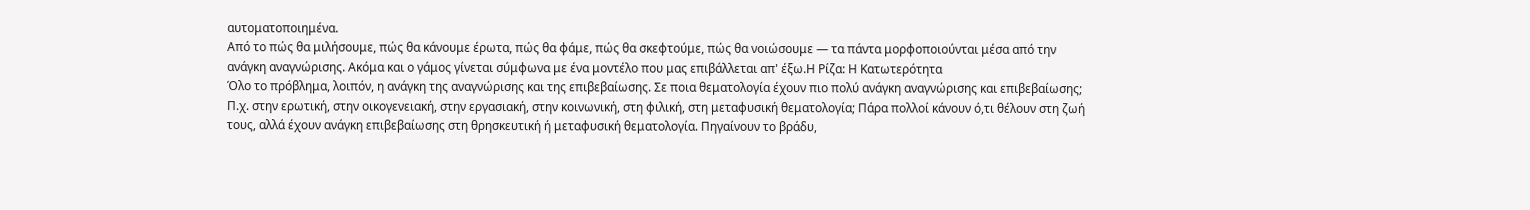αυτοματοποιημένα.
Από το πώς θα μιλήσουμε, πώς θα κάνουμε έρωτα, πώς θα φάμε, πώς θα σκεφτούμε, πώς θα νοιώσουμε — τα πάντα μορφοποιούνται μέσα από την ανάγκη αναγνώρισης. Ακόμα και ο γάμος γίνεται σύμφωνα με ένα μοντέλο που μας επιβάλλεται απ' έξω.Η Ρίζα: Η Κατωτερότητα
Όλο το πρόβλημα, λοιπόν, η ανάγκη της αναγνώρισης και της επιβεβαίωσης. Σε ποια θεματολογία έχουν πιο πολύ ανάγκη αναγνώρισης και επιβεβαίωσης; Π.χ. στην ερωτική, στην οικογενειακή, στην εργασιακή, στην κοινωνική, στη φιλική, στη μεταφυσική θεματολογία; Πάρα πολλοί κάνουν ό,τι θέλουν στη ζωή τους, αλλά έχουν ανάγκη επιβεβαίωσης στη θρησκευτική ή μεταφυσική θεματολογία. Πηγαίνουν το βράδυ,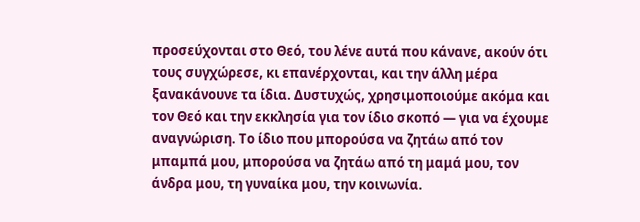προσεύχονται στο Θεό, του λένε αυτά που κάνανε, ακούν ότι τους συγχώρεσε, κι επανέρχονται, και την άλλη μέρα ξανακάνουνε τα ίδια. Δυστυχώς, χρησιμοποιούμε ακόμα και τον Θεό και την εκκλησία για τον ίδιο σκοπό — για να έχουμε αναγνώριση. Το ίδιο που μπορούσα να ζητάω από τον μπαμπά μου, μπορούσα να ζητάω από τη μαμά μου, τον άνδρα μου, τη γυναίκα μου, την κοινωνία.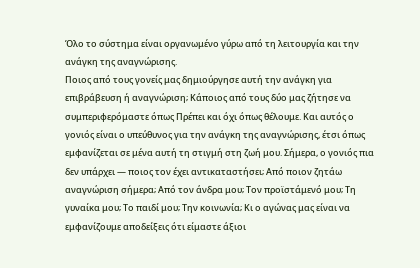Όλο το σύστημα είναι οργανωμένο γύρω από τη λειτουργία και την ανάγκη της αναγνώρισης.
Ποιος από τους γονείς μας δημιούργησε αυτή την ανάγκη για επιβράβευση ή αναγνώριση; Κάποιος από τους δύο μας ζήτησε να συμπεριφερόμαστε όπως Πρέπει και όχι όπως θέλουμε. Και αυτός ο γονιός είναι ο υπεύθυνος για την ανάγκη της αναγνώρισης, έτσι όπως εμφανίζεται σε μένα αυτή τη στιγμή στη ζωή μου. Σήμερα, ο γονιός πια δεν υπάρχει — ποιος τον έχει αντικαταστήσει; Από ποιον ζητάω αναγνώριση σήμερα; Από τον άνδρα μου; Τον προϊστάμενό μου; Τη γυναίκα μου; Το παιδί μου; Την κοινωνία; Κι ο αγώνας μας είναι να εμφανίζουμε αποδείξεις ότι είμαστε άξιοι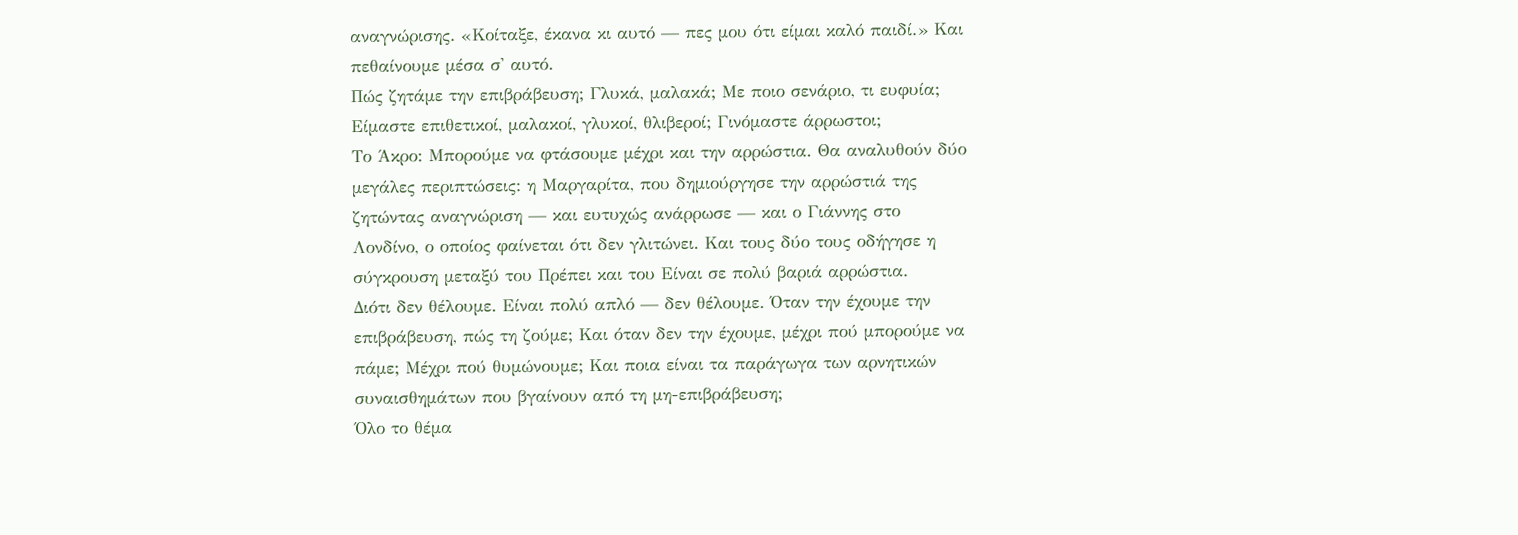αναγνώρισης. «Κοίταξε, έκανα κι αυτό — πες μου ότι είμαι καλό παιδί.» Και πεθαίνουμε μέσα σ' αυτό.
Πώς ζητάμε την επιβράβευση; Γλυκά, μαλακά; Με ποιο σενάριο, τι ευφυία; Είμαστε επιθετικοί, μαλακοί, γλυκοί, θλιβεροί; Γινόμαστε άρρωστοι;
Το Άκρο: Μπορούμε να φτάσουμε μέχρι και την αρρώστια. Θα αναλυθούν δύο μεγάλες περιπτώσεις: η Μαργαρίτα, που δημιούργησε την αρρώστιά της ζητώντας αναγνώριση — και ευτυχώς ανάρρωσε — και ο Γιάννης στο Λονδίνο, ο οποίος φαίνεται ότι δεν γλιτώνει. Και τους δύο τους οδήγησε η σύγκρουση μεταξύ του Πρέπει και του Είναι σε πολύ βαριά αρρώστια.
Διότι δεν θέλουμε. Είναι πολύ απλό — δεν θέλουμε. Όταν την έχουμε την επιβράβευση, πώς τη ζούμε; Και όταν δεν την έχουμε, μέχρι πού μπορούμε να πάμε; Μέχρι πού θυμώνουμε; Και ποια είναι τα παράγωγα των αρνητικών συναισθημάτων που βγαίνουν από τη μη-επιβράβευση;
Όλο το θέμα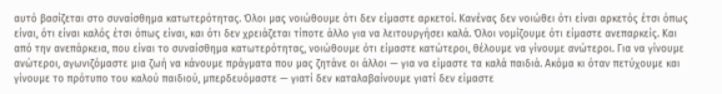αυτό βασίζεται στο συναίσθημα κατωτερότητας. Όλοι μας νοιώθουμε ότι δεν είμαστε αρκετοί. Κανένας δεν νοιώθει ότι είναι αρκετός έτσι όπως είναι, ότι είναι καλός έτσι όπως είναι, και ότι δεν χρειάζεται τίποτε άλλο για να λειτουργήσει καλά. Όλοι νομίζουμε ότι είμαστε ανεπαρκείς. Και από την ανεπάρκεια, που είναι το συναίσθημα κατωτερότητας, νοιώθουμε ότι είμαστε κατώτεροι, θέλουμε να γίνουμε ανώτεροι. Για να γίνουμε ανώτεροι, αγωνιζόμαστε μια ζωή να κάνουμε πράγματα που μας ζητάνε οι άλλοι — για να είμαστε τα καλά παιδιά. Ακόμα κι όταν πετύχουμε και γίνουμε το πρότυπο του καλού παιδιού, μπερδευόμαστε — γιατί δεν καταλαβαίνουμε γιατί δεν είμαστε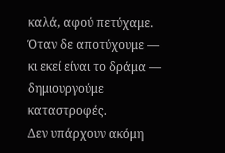καλά, αφού πετύχαμε. Όταν δε αποτύχουμε — κι εκεί είναι το δράμα — δημιουργούμε καταστροφές.
Δεν υπάρχουν ακόμη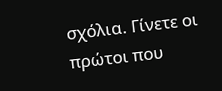σχόλια. Γίνετε οι πρώτοι που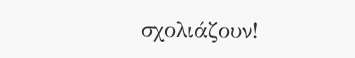σχολιάζουν!